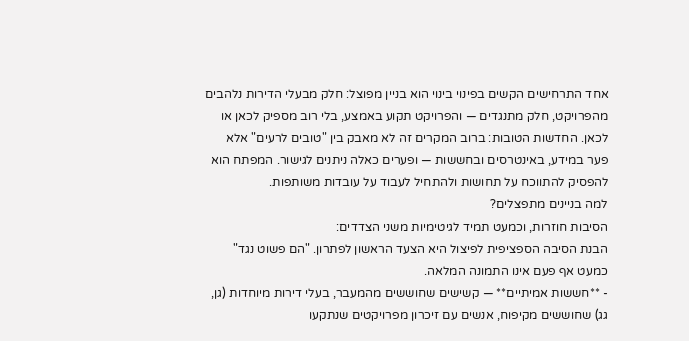אחד התרחישים הקשים בפינוי בינוי הוא בניין מפוצל: חלק מבעלי הדירות נלהבים מהפרויקט, חלק מתנגדים — והפרויקט תקוע באמצע, בלי רוב מספיק לכאן או לכאן. החדשות הטובות: ברוב המקרים זה לא מאבק בין "טובים לרעים" אלא פער במידע, באינטרסים ובחששות — ופערים כאלה ניתנים לגישור. המפתח הוא להפסיק להתווכח על תחושות ולהתחיל לעבוד על עובדות משותפות.
למה בניינים מתפצלים?
הסיבות חוזרות, וכמעט תמיד לגיטימיות משני הצדדים:
הבנת הסיבה הספציפית לפיצול היא הצעד הראשון לפתרון. "הם פשוט נגד" כמעט אף פעם אינו התמונה המלאה.
- **חששות אמיתיים** — קשישים שחוששים מהמעבר, בעלי דירות מיוחדות (גן, גג) שחוששים מקיפוח, אנשים עם זיכרון מפרויקטים שנתקעו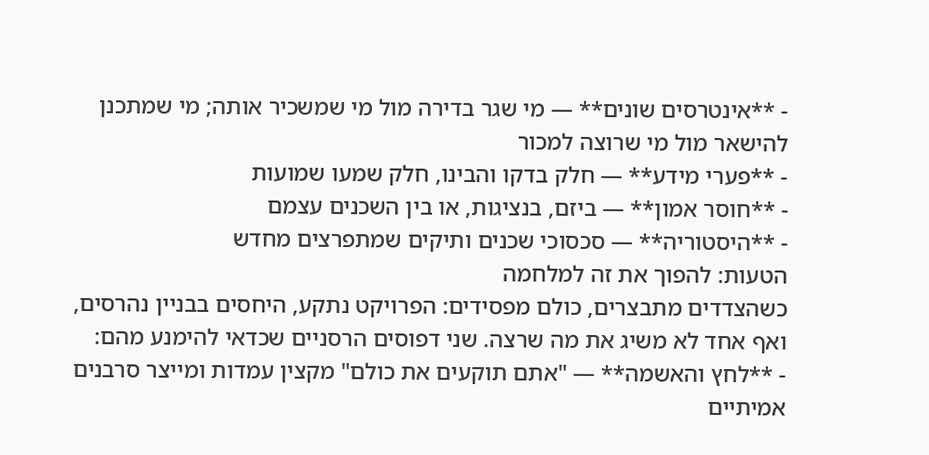- **אינטרסים שונים** — מי שגר בדירה מול מי שמשכיר אותה; מי שמתכנן להישאר מול מי שרוצה למכור
- **פערי מידע** — חלק בדקו והבינו, חלק שמעו שמועות
- **חוסר אמון** — ביזם, בנציגות, או בין השכנים עצמם
- **היסטוריה** — סכסוכי שכנים ותיקים שמתפרצים מחדש
הטעות: להפוך את זה למלחמה
כשהצדדים מתבצרים, כולם מפסידים: הפרויקט נתקע, היחסים בבניין נהרסים, ואף אחד לא משיג את מה שרצה. שני דפוסים הרסניים שכדאי להימנע מהם:
- **לחץ והאשמה** — "אתם תוקעים את כולם" מקצין עמדות ומייצר סרבנים אמיתיים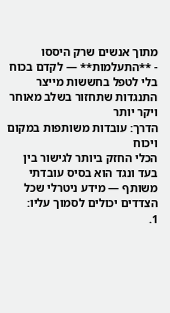מתוך אנשים שרק היססו
- **התעלמות** — לקדם בכוח בלי לטפל בחששות מייצר התנגדות שתחזור בשלב מאוחר ויקר יותר
הדרך: עובדות משותפות במקום ויכוח
הכלי החזק ביותר לגישור בין בעד ונגד הוא בסיס עובדתי משותף — מידע ניטרלי שכל הצדדים יכולים לסמוך עליו:
1.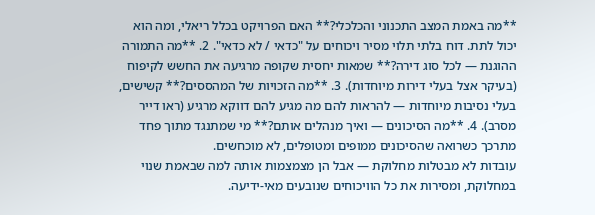**מה באמת המצב התכנוני והכלכלי?** האם הפרויקט בכלל ריאלי, ומה הוא יכול לתת. דוח בלתי תלוי מסיר ויכוחים על "כדאי / לא כדאי". 2. **מה התמורה ההוגנת — לכל סוג דירה?** שמאות יחסית שקופה מרגיעה את החשש לקיפוח (בעיקר אצל בעלי דירות מיוחדות). 3. **מה הזכויות של המהססים?** קשישים, בעלי נסיבות מיוחדות — להראות להם מה מגיע להם דווקא מרגיע (ראו דייר מסרב). 4. **מה הסיכונים — ואיך מנהלים אותם?** מי שמתנגד מתוך פחד מתרכך כשרואה שהסיכונים ממופים ומטופלים, לא מוכחשים.
עובדות לא מבטלות מחלוקת — אבל הן מצמצמות אותה למה שבאמת שנוי במחלוקת, ומסירות את כל הוויכוחים שנובעים מאי-ידיעה.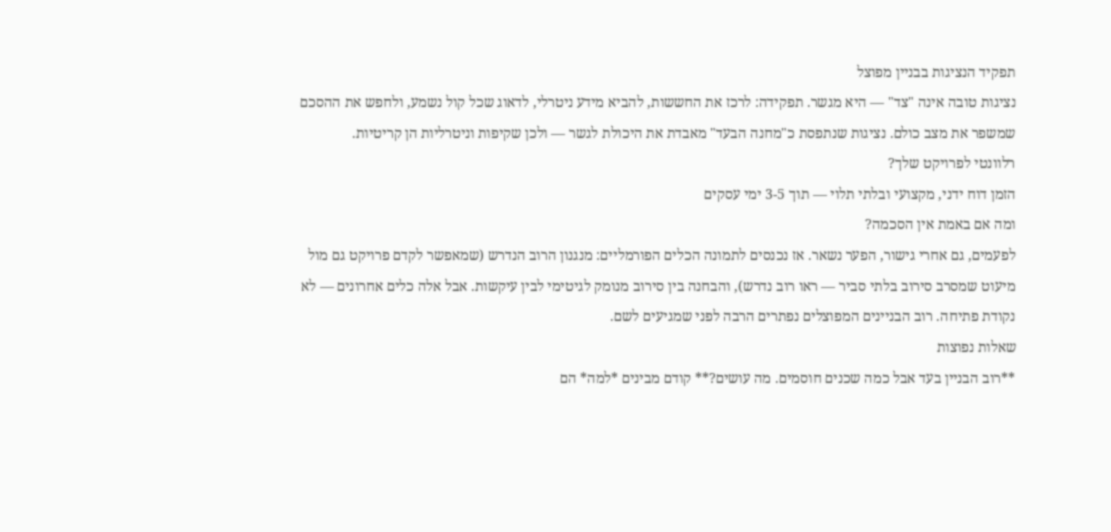תפקיד הנציגות בבניין מפוצל
נציגות טובה אינה "צד" — היא מגשר. תפקידה: לרכז את החששות, להביא מידע ניטרלי, לדאוג שכל קול נשמע, ולחפש את ההסכם שמשפר את מצב כולם. נציגות שנתפסת כ"מחנה הבעד" מאבדת את היכולת לגשר — ולכן שקיפות וניטרליות הן קריטיות.
רלוונטי לפרויקט שלך?
הזמן דוח ידני, מקצועי ובלתי תלוי — תוך 3-5 ימי עסקים
ומה אם באמת אין הסכמה?
לפעמים, גם אחרי גישור, הפער נשאר. אז נכנסים לתמונה הכלים הפורמליים: מנגנון הרוב הנדרש (שמאפשר לקדם פרויקט גם מול מיעוט שמסרב סירוב בלתי סביר — ראו רוב נדרש), והבחנה בין סירוב מנומק לגיטימי לבין עיקשות. אבל אלה כלים אחרונים — לא נקודת פתיחה. רוב הבניינים המפוצלים נפתרים הרבה לפני שמגיעים לשם.
שאלות נפוצות
**רוב הבניין בעד אבל כמה שכנים חוסמים. מה עושים?** קודם מבינים *למה* הם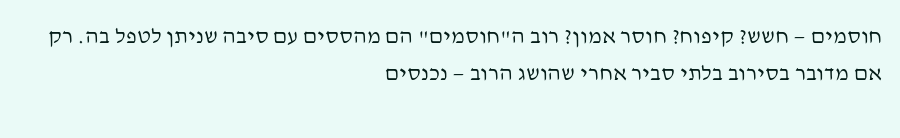חוסמים — חשש? קיפוח? חוסר אמון? רוב ה"חוסמים" הם מהססים עם סיבה שניתן לטפל בה. רק אם מדובר בסירוב בלתי סביר אחרי שהושג הרוב — נכנסים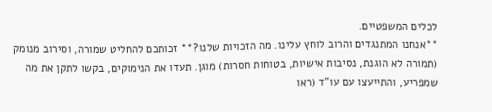לכלים המשפטיים.
**אנחנו המתנגדים והרוב לוחץ עלינו. מה הזכויות שלנו?** זכותכם להחליט שמורה, וסירוב מנומק (תמורה לא הוגנת, נסיבות אישיות, בטוחות חסרות) מוגן. תעדו את הנימוקים, בקשו לתקן את מה שמפריע, והתייעצו עם עו"ד (ראו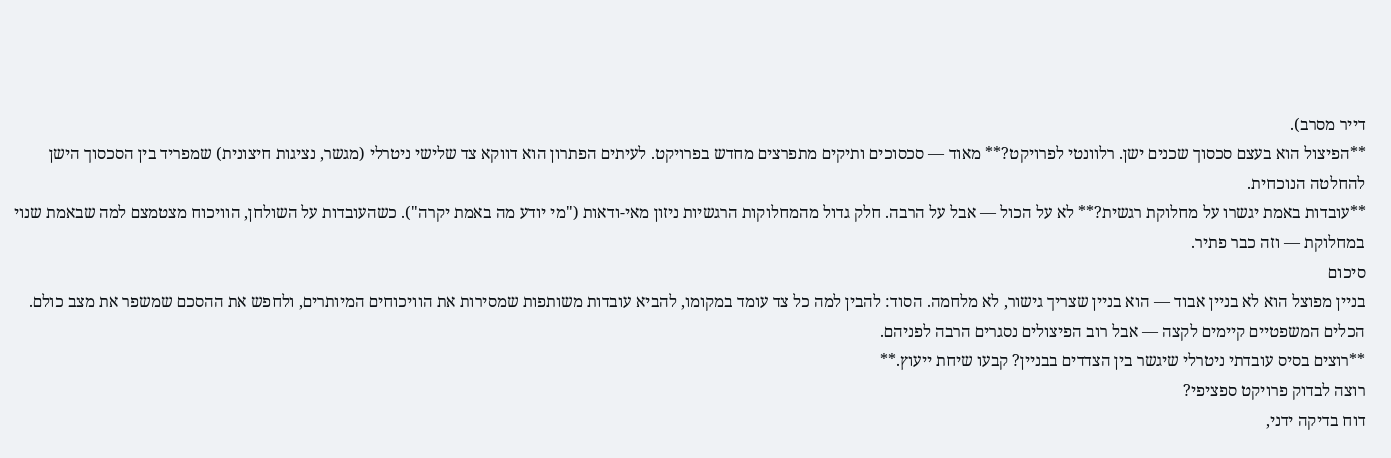דייר מסרב).
**הפיצול הוא בעצם סכסוך שכנים ישן. רלוונטי לפרויקט?** מאוד — סכסוכים ותיקים מתפרצים מחדש בפרויקט. לעיתים הפתרון הוא דווקא צד שלישי ניטרלי (מגשר, נציגות חיצונית) שמפריד בין הסכסוך הישן להחלטה הנוכחית.
**עובדות באמת יגשרו על מחלוקת רגשית?** לא על הכול — אבל על הרבה. חלק גדול מהמחלוקות הרגשיות ניזון מאי-ודאות ("מי יודע מה באמת יקרה"). כשהעובדות על השולחן, הוויכוח מצטמצם למה שבאמת שנוי במחלוקת — וזה כבר פתיר.
סיכום
בניין מפוצל הוא לא בניין אבוד — הוא בניין שצריך גישור, לא מלחמה. הסוד: להבין למה כל צד עומד במקומו, להביא עובדות משותפות שמסירות את הוויכוחים המיותרים, ולחפש את ההסכם שמשפר את מצב כולם. הכלים המשפטיים קיימים לקצה — אבל רוב הפיצולים נסגרים הרבה לפניהם.
**רוצים בסיס עובדתי ניטרלי שיגשר בין הצדדים בבניין? קבעו שיחת ייעוץ.**
רוצה לבדוק פרויקט ספציפי?
דוח בדיקה ידני,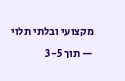מקצועי ובלתי תלוי — תוך 3-5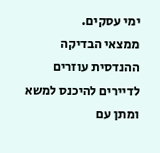ימי עסקים.
ממצאי הבדיקה ההנדסית עוזרים לדיירים להיכנס למשא ומתן עם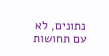נתונים, לא עם תחושות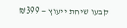קבעו שיחת ייעוץ — ₪399